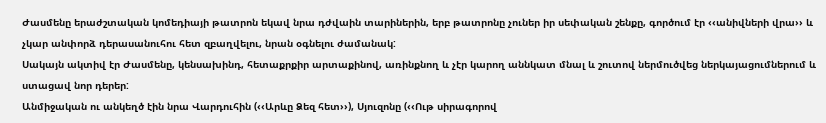Ժասմենը երաժշտական կոմեդիայի թատրոն եկավ նրա դժվաին տարիներին, երբ թատրոնը չուներ իր սեփական շենքը, գործում էր ‹‹անիվների վրա›› և չկար անփորձ դերասանուհու հետ զբաղվելու, նրան օգնելու ժամանակ:
Սակայն ակտիվ էր Ժասմենը, կենսախինդ, հետաքրքիր արտաքինով, առինքնող և չէր կարող աննկատ մնալ և շուտով ներմուծվեց ներկայացումներում և ստացավ նոր դերեր:
Անմիջական ու անկեղծ էին նրա Վարդուհին (‹‹Արևը Ձեզ հետ››), Սյուզոնը (‹‹Ութ սիրագորով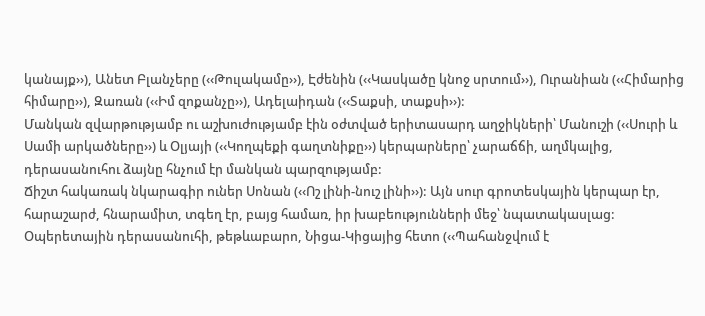կանայք››), Անետ Բլանչերը (‹‹Թուլակամը››), Էժենին (‹‹Կասկածը կնոջ սրտում››), Ուրանիան (‹‹Հիմարից հիմարը››), Զառան (‹‹Իմ զոքանչը››), Ադելաիդան (‹‹Տաքսի, տաքսի››):
Մանկան զվարթությամբ ու աշխուժությամբ էին օժտված երիտասարդ աղջիկների՝ Մանուշի (‹‹Սուրի և Սամի արկածները››) և Օլյայի (‹‹Կողպեքի գաղտնիքը››) կերպարները՝ չարաճճի, աղմկալից, դերասանուհու ձայնը հնչում էր մանկան պարզությամբ:
Ճիշտ հակառակ նկարագիր ուներ Սոնան (‹‹Ոշ լինի-նուշ լինի››): Այն սուր գրոտեսկային կերպար էր, հարաշարժ, հնարամիտ, տգեղ էր, բայց համառ, իր խաբեությունների մեջ՝ նպատակասլաց:
Օպերետային դերասանուհի, թեթևաբարո, Նիցա-Կիցայից հետո (‹‹Պահանջվում է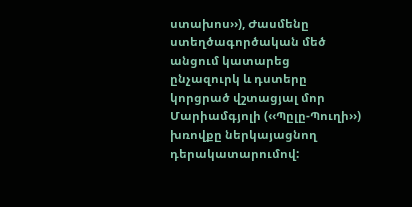ստախոս››), Ժասմենը ստեղծագործական մեծ անցում կատարեց ընչազուրկ և դստերը կորցրած վշտացյալ մոր Մարիամգյոլի (‹‹Պըլը-Պուղի››) խռովքը ներկայացնող դերակատարումով: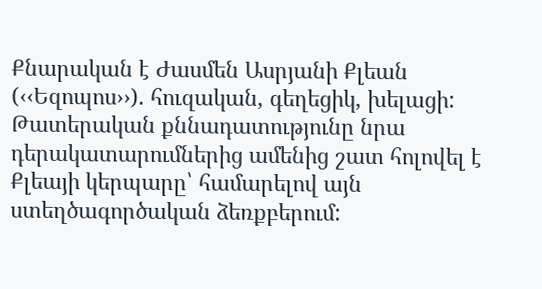Քնարական է Ժասմեն Ասրյանի Քլեան (‹‹Եզոպոս››). հուզական, գեղեցիկ, խելացի:
Թատերական քննադատությունը նրա դերակատարումներից ամենից շատ հոլովել է Քլեայի կերպարը՝ համարելով այն ստեղծագործական ձեռքբերում: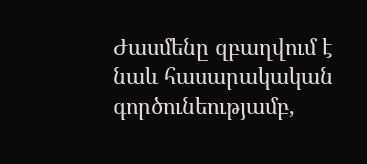Ժասմենը զբաղվում է նաև հասարակական գործունեությամբ,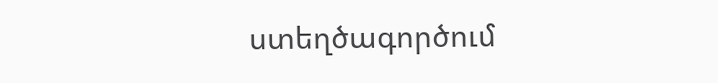ստեղծագործում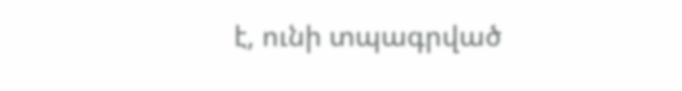է, ունի տպագրված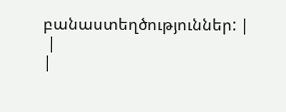բանաստեղծություններ: |
 |
|